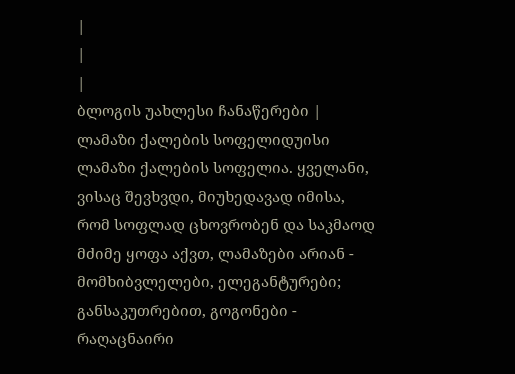|
|
|
ბლოგის უახლესი ჩანაწერები |
ლამაზი ქალების სოფელიდუისი ლამაზი ქალების სოფელია. ყველანი, ვისაც შევხვდი, მიუხედავად იმისა, რომ სოფლად ცხოვრობენ და საკმაოდ მძიმე ყოფა აქვთ, ლამაზები არიან - მომხიბვლელები, ელეგანტურები; განსაკუთრებით, გოგონები - რაღაცნაირი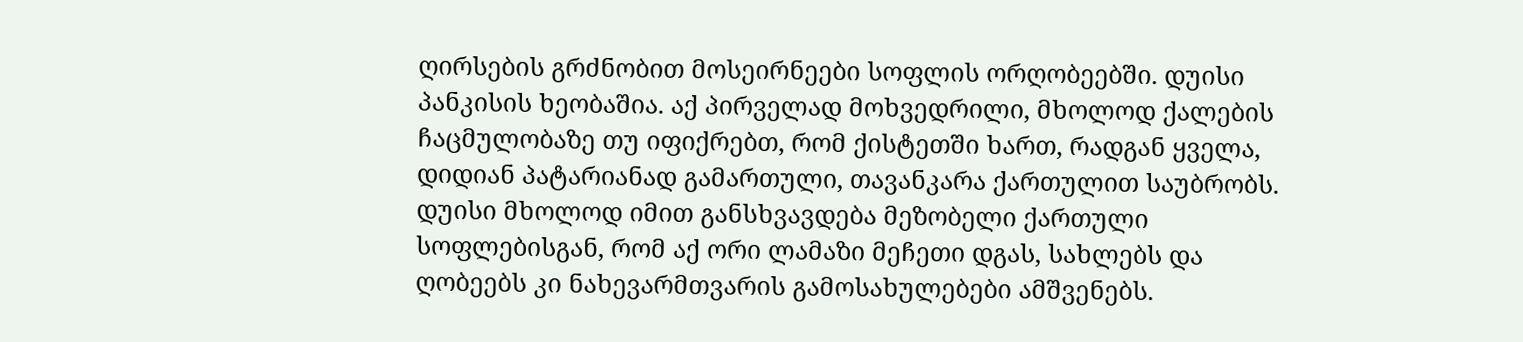ღირსების გრძნობით მოსეირნეები სოფლის ორღობეებში. დუისი პანკისის ხეობაშია. აქ პირველად მოხვედრილი, მხოლოდ ქალების ჩაცმულობაზე თუ იფიქრებთ, რომ ქისტეთში ხართ, რადგან ყველა, დიდიან პატარიანად გამართული, თავანკარა ქართულით საუბრობს. დუისი მხოლოდ იმით განსხვავდება მეზობელი ქართული სოფლებისგან, რომ აქ ორი ლამაზი მეჩეთი დგას, სახლებს და ღობეებს კი ნახევარმთვარის გამოსახულებები ამშვენებს.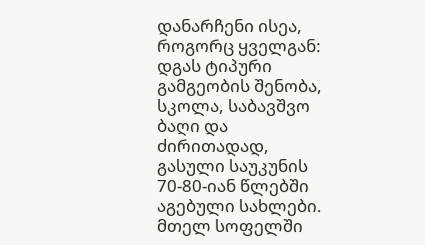დანარჩენი ისეა, როგორც ყველგან: დგას ტიპური გამგეობის შენობა, სკოლა, საბავშვო ბაღი და ძირითადად, გასული საუკუნის 70-80-იან წლებში აგებული სახლები. მთელ სოფელში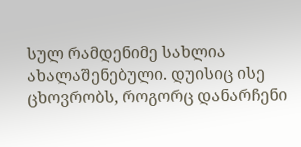სულ რამდენიმე სახლია ახალაშენებული. დუისიც ისე ცხოვრობს, როგორც დანარჩენი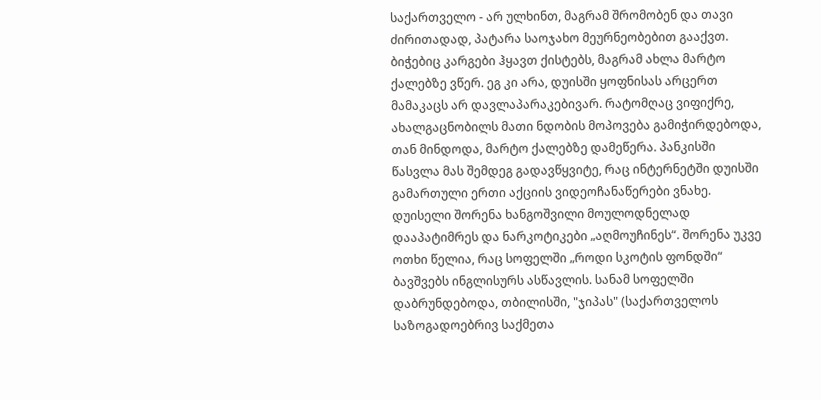საქართველო - არ ულხინთ, მაგრამ შრომობენ და თავი ძირითადად, პატარა საოჯახო მეურნეობებით გააქვთ. ბიჭებიც კარგები ჰყავთ ქისტებს, მაგრამ ახლა მარტო ქალებზე ვწერ. ეგ კი არა, დუისში ყოფნისას არცერთ მამაკაცს არ დავლაპარაკებივარ. რატომღაც ვიფიქრე, ახალგაცნობილს მათი ნდობის მოპოვება გამიჭირდებოდა, თან მინდოდა, მარტო ქალებზე დამეწერა. პანკისში წასვლა მას შემდეგ გადავწყვიტე, რაც ინტერნეტში დუისში გამართული ერთი აქციის ვიდეოჩანაწერები ვნახე. დუისელი შორენა ხანგოშვილი მოულოდნელად დააპატიმრეს და ნარკოტიკები „აღმოუჩინეს“. შორენა უკვე ოთხი წელია, რაც სოფელში „როდი სკოტის ფონდში“ ბავშვებს ინგლისურს ასწავლის. სანამ სოფელში დაბრუნდებოდა, თბილისში, "ჯიპას" (საქართველოს საზოგადოებრივ საქმეთა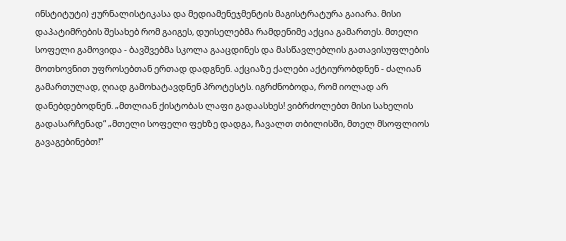ინსტიტუტი) ჟურნალისტიკასა და მედიამენეჯმენტის მაგისტრატურა გაიარა. მისი დაპატიმრების შესახებ რომ გაიგეს, დუისელებმა რამდენიმე აქცია გამართეს. მთელი სოფელი გამოვიდა - ბავშვებმა სკოლა გააცდინეს და მასწავლებლის გათავისუფლების მოთხოვნით უფროსებთან ერთად დადგნენ. აქციაზე ქალები აქტიურობდნენ - ძალიან გამართულად, ღიად გამოხატავდნენ პროტესტს. იგრძნობოდა, რომ იოლად არ დანებდებოდნენ. „მთლიან ქისტობას ლაფი გადაასხეს! ვიბრძოლებთ მისი სახელის გადასარჩენად“ „მთელი სოფელი ფეხზე დადგა, ჩავალთ თბილისში, მთელ მსოფლიოს გავაგებინებთ!“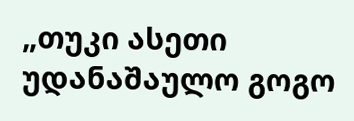„თუკი ასეთი უდანაშაულო გოგო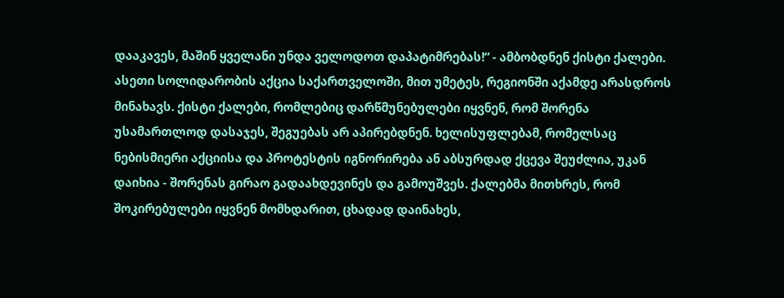დააკავეს, მაშინ ყველანი უნდა ველოდოთ დაპატიმრებას!“ - ამბობდნენ ქისტი ქალები. ასეთი სოლიდარობის აქცია საქართველოში, მით უმეტეს, რეგიონში აქამდე არასდროს მინახავს. ქისტი ქალები, რომლებიც დარწმუნებულები იყვნენ, რომ შორენა უსამართლოდ დასაჯეს, შეგუებას არ აპირებდნენ. ხელისუფლებამ, რომელსაც ნებისმიერი აქციისა და პროტესტის იგნორირება ან აბსურდად ქცევა შეუძლია, უკან დაიხია - შორენას გირაო გადაახდევინეს და გამოუშვეს. ქალებმა მითხრეს, რომ შოკირებულები იყვნენ მომხდარით, ცხადად დაინახეს,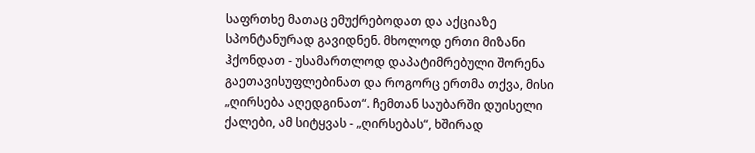საფრთხე მათაც ემუქრებოდათ და აქციაზე სპონტანურად გავიდნენ. მხოლოდ ერთი მიზანი ჰქონდათ - უსამართლოდ დაპატიმრებული შორენა გაეთავისუფლებინათ და როგორც ერთმა თქვა, მისი „ღირსება აღედგინათ“. ჩემთან საუბარში დუისელი ქალები, ამ სიტყვას - „ღირსებას“, ხშირად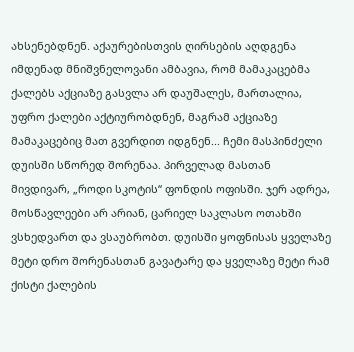ახსენებდნენ. აქაურებისთვის ღირსების აღდგენა იმდენად მნიშვნელოვანი ამბავია, რომ მამაკაცებმა ქალებს აქციაზე გასვლა არ დაუშალეს, მართალია, უფრო ქალები აქტიურობდნენ, მაგრამ აქციაზე მამაკაცებიც მათ გვერდით იდგნენ... ჩემი მასპინძელი დუისში სწორედ შორენაა. პირველად მასთან მივდივარ, „როდი სკოტის“ ფონდის ოფისში. ჯერ ადრეა, მოსწავლეები არ არიან, ცარიელ საკლასო ოთახში ვსხედვართ და ვსაუბრობთ. დუისში ყოფნისას ყველაზე მეტი დრო შორენასთან გავატარე და ყველაზე მეტი რამ ქისტი ქალების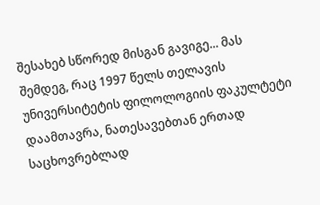შესახებ სწორედ მისგან გავიგე... მას შემდეგ, რაც 1997 წელს თელავის უნივერსიტეტის ფილოლოგიის ფაკულტეტი დაამთავრა, ნათესავებთან ერთად საცხოვრებლად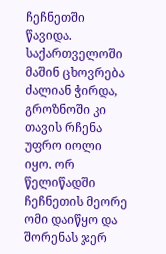ჩეჩნეთში წავიდა. საქართველოში მაშინ ცხოვრება ძალიან ჭირდა, გროზნოში კი თავის რჩენა უფრო იოლი იყო. ორ წელიწადში ჩეჩნეთის მეორე ომი დაიწყო და შორენას ჯერ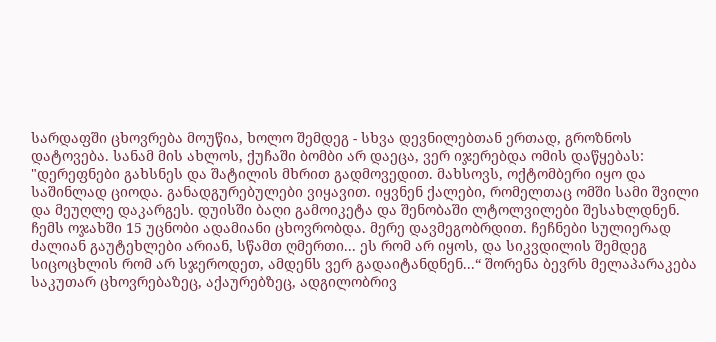სარდაფში ცხოვრება მოუწია, ხოლო შემდეგ - სხვა დევნილებთან ერთად, გროზნოს დატოვება. სანამ მის ახლოს, ქუჩაში ბომბი არ დაეცა, ვერ იჯერებდა ომის დაწყებას: "დერეფნები გახსნეს და შატილის მხრით გადმოვედით. მახსოვს, ოქტომბერი იყო და საშინლად ციოდა. განადგურებულები ვიყავით. იყვნენ ქალები, რომელთაც ომში სამი შვილი და მეუღლე დაკარგეს. დუისში ბაღი გამოიკეტა და შენობაში ლტოლვილები შესახლდნენ. ჩემს ოჯახში 15 უცნობი ადამიანი ცხოვრობდა. მერე დავმეგობრდით. ჩეჩნები სულიერად ძალიან გაუტეხლები არიან, სწამთ ღმერთი... ეს რომ არ იყოს, და სიკვდილის შემდეგ სიცოცხლის რომ არ სჯეროდეთ, ამდენს ვერ გადაიტანდნენ...“ შორენა ბევრს მელაპარაკება საკუთარ ცხოვრებაზეც, აქაურებზეც, ადგილობრივ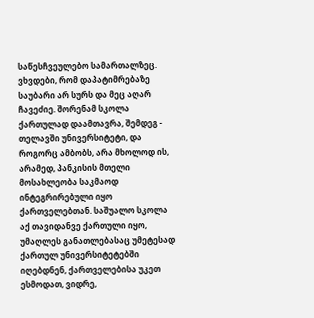საწესჩვეულებო სამართალზეც. ვხვდები, რომ დაპატიმრებაზე საუბარი არ სურს და მეც აღარ ჩავეძიე. შორენამ სკოლა ქართულად დაამთავრა, შემდეგ - თელავში უნივერსიტეტი, და როგორც ამბობს, არა მხოლოდ ის, არამედ, პანკისის მთელი მოსახლეობა საკმაოდ ინტეგრირებული იყო ქართველებთან. საშუალო სკოლა აქ თავიდანვე ქართული იყო, უმაღლეს განათლებასაც უმეტესად ქართულ უნივერსიტეტებში იღებდნენ, ქართველებისა უკეთ ესმოდათ, ვიდრე,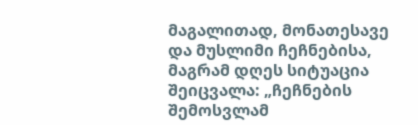მაგალითად, მონათესავე და მუსლიმი ჩეჩნებისა, მაგრამ დღეს სიტუაცია შეიცვალა: „ჩეჩნების შემოსვლამ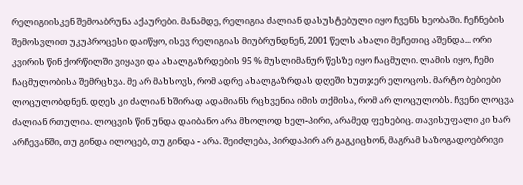რელიგიისკენ შემოაბრუნა აქაურები. მანამდე, რელიგია ძალიან დასუსტებული იყო ჩვენს ხეობაში. ჩეჩნების შემოსვლით უკუპროცესი დაიწყო, ისევ რელიგიას მიუბრუნდნენ, 2001 წელს ახალი მეჩეთიც აშენდა... ორი კვირის წინ ქორწილში ვიყავი და ახალგაზრდების 95 % მუსლიმანურ წესზე იყო ჩაცმული. ლამის იყო, ჩემი ჩაცმულობისა შემრცხვა. მე არ მახსოვს, რომ ადრე ახალგაზრდას დღეში ხუთჯერ ელოცოს. მარტო ბებიები ლოცულობდნენ. დღეს კი ძალიან ხშირად ადამიანს რცხვენია იმის თქმისა, რომ არ ლოცულობს. ჩვენი ლოცვა ძალიან რთულია. ლოცვის წინ უნდა დაიბანო არა მხოლოდ ხელ-პირი, არამედ ფეხებიც. თავისუფალი კი ხარ არჩევანში, თუ გინდა ილოცებ, თუ გინდა - არა. შეიძლება, პირდაპირ არ გაგკიცხონ, მაგრამ საზოგადოებრივი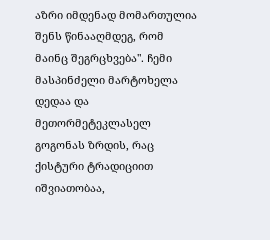აზრი იმდენად მომართულია შენს წინააღმდეგ, რომ მაინც შეგრცხვება". ჩემი მასპინძელი მარტოხელა დედაა და მეთორმეტეკლასელ გოგონას ზრდის, რაც ქისტური ტრადიციით იშვიათობაა,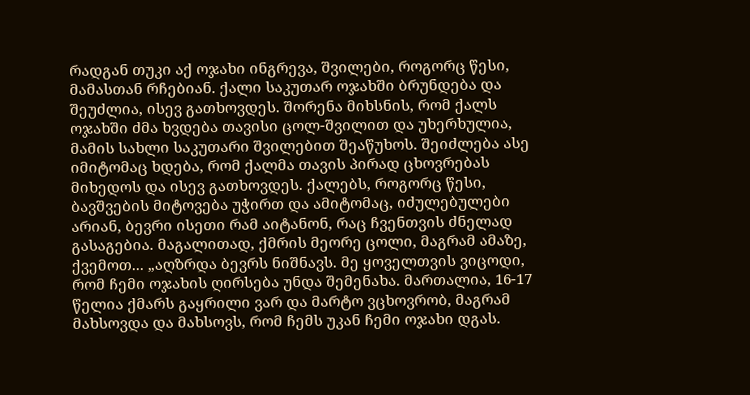რადგან თუკი აქ ოჯახი ინგრევა, შვილები, როგორც წესი, მამასთან რჩებიან. ქალი საკუთარ ოჯახში ბრუნდება და შეუძლია, ისევ გათხოვდეს. შორენა მიხსნის, რომ ქალს ოჯახში ძმა ხვდება თავისი ცოლ-შვილით და უხერხულია, მამის სახლი საკუთარი შვილებით შეაწუხოს. შეიძლება ასე იმიტომაც ხდება, რომ ქალმა თავის პირად ცხოვრებას მიხედოს და ისევ გათხოვდეს. ქალებს, როგორც წესი, ბავშვების მიტოვება უჭირთ და ამიტომაც, იძულებულები არიან, ბევრი ისეთი რამ აიტანონ, რაც ჩვენთვის ძნელად გასაგებია. მაგალითად, ქმრის მეორე ცოლი, მაგრამ ამაზე, ქვემოთ... „აღზრდა ბევრს ნიშნავს. მე ყოველთვის ვიცოდი, რომ ჩემი ოჯახის ღირსება უნდა შემენახა. მართალია, 16-17 წელია ქმარს გაყრილი ვარ და მარტო ვცხოვრობ, მაგრამ მახსოვდა და მახსოვს, რომ ჩემს უკან ჩემი ოჯახი დგას.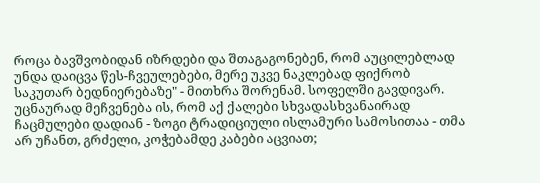როცა ბავშვობიდან იზრდები და შთაგაგონებენ, რომ აუცილებლად უნდა დაიცვა წეს-ჩვეულებები, მერე უკვე ნაკლებად ფიქრობ საკუთარ ბედნიერებაზე" - მითხრა შორენამ. სოფელში გავდივარ. უცნაურად მეჩვენება ის, რომ აქ ქალები სხვადასხვანაირად ჩაცმულები დადიან - ზოგი ტრადიციული ისლამური სამოსითაა - თმა არ უჩანთ, გრძელი, კოჭებამდე კაბები აცვიათ;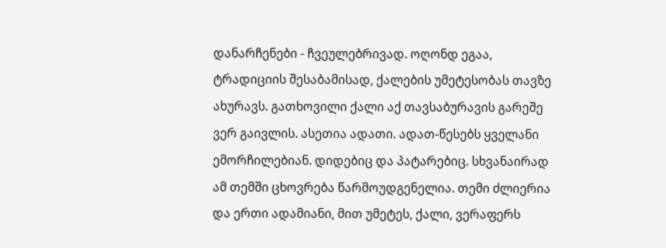დანარჩენები - ჩვეულებრივად. ოღონდ ეგაა, ტრადიციის შესაბამისად, ქალების უმეტესობას თავზე ახურავს. გათხოვილი ქალი აქ თავსაბურავის გარეშე ვერ გაივლის. ასეთია ადათი. ადათ-წესებს ყველანი ემორჩილებიან. დიდებიც და პატარებიც. სხვანაირად ამ თემში ცხოვრება წარმოუდგენელია. თემი ძლიერია და ერთი ადამიანი, მით უმეტეს, ქალი, ვერაფერს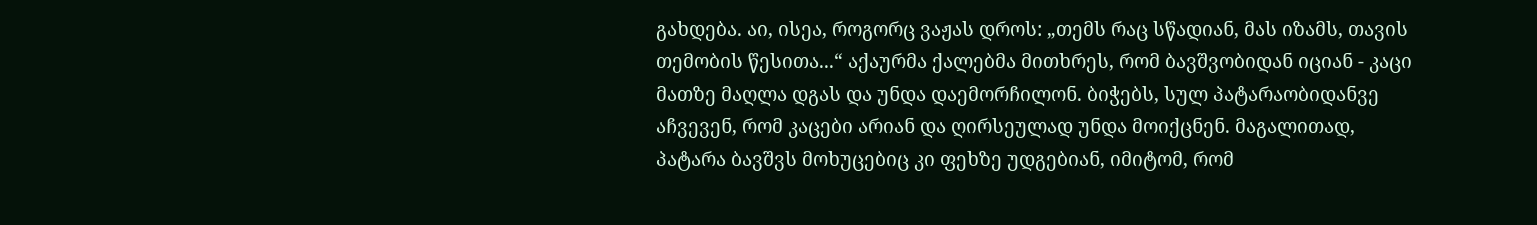გახდება. აი, ისეა, როგორც ვაჟას დროს: „თემს რაც სწადიან, მას იზამს, თავის თემობის წესითა...“ აქაურმა ქალებმა მითხრეს, რომ ბავშვობიდან იციან - კაცი მათზე მაღლა დგას და უნდა დაემორჩილონ. ბიჭებს, სულ პატარაობიდანვე აჩვევენ, რომ კაცები არიან და ღირსეულად უნდა მოიქცნენ. მაგალითად, პატარა ბავშვს მოხუცებიც კი ფეხზე უდგებიან, იმიტომ, რომ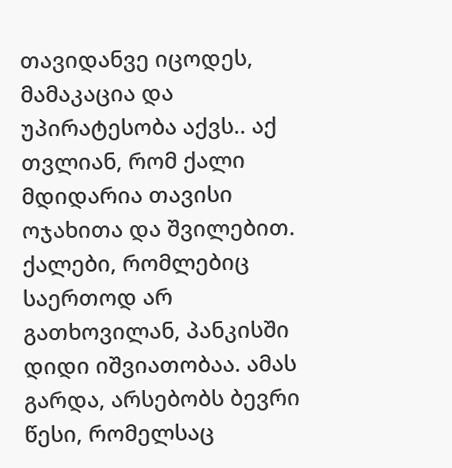თავიდანვე იცოდეს, მამაკაცია და უპირატესობა აქვს.. აქ თვლიან, რომ ქალი მდიდარია თავისი ოჯახითა და შვილებით. ქალები, რომლებიც საერთოდ არ გათხოვილან, პანკისში დიდი იშვიათობაა. ამას გარდა, არსებობს ბევრი წესი, რომელსაც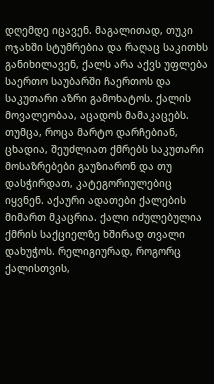დღემდე იცავენ. მაგალითად, თუკი ოჯახში სტუმრებია და რაღაც საკითხს განიხილავენ, ქალს არა აქვს უფლება საერთო საუბარში ჩაერთოს და საკუთარი აზრი გამოხატოს. ქალის მოვალეობაა, აცადოს მამაკაცებს. თუმცა, როცა მარტო დარჩებიან, ცხადია, შეუძლიათ ქმრებს საკუთარი მოსაზრებები გაუზიარონ და თუ დასჭირდათ, კატეგორიულებიც იყვნენ. აქაური ადათები ქალების მიმართ მკაცრია. ქალი იძულებულია ქმრის საქციელზე ხშირად თვალი დახუჭოს. რელიგიურად, როგორც ქალისთვის,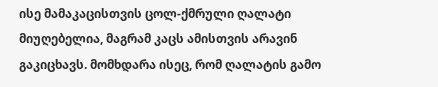ისე მამაკაცისთვის ცოლ-ქმრული ღალატი მიუღებელია, მაგრამ კაცს ამისთვის არავინ გაკიცხავს. მომხდარა ისეც, რომ ღალატის გამო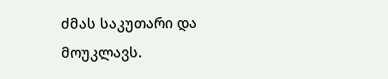ძმას საკუთარი და მოუკლავს.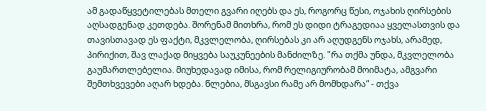ამ გადაწყვეტილებას მთელი გვარი იღებს და ეს, როგორც წესი, ოჯახის ღირსების აღსადგენად კეთდება. შორენამ მითხრა, რომ ეს დიდი ტრაგედიაა ყველასთვის და თავისთავად ეს ფაქტი, მკვლელობა, ღირსებას კი არ აღუდგენს ოჯახს, არამედ, პირიქით, შავ ლაქად მიყვება საუკუნეების მანძილზე. "რა თქმა უნდა, მკვლელობა გაუმართლებელია. მიუხედავად იმისა, რომ რელიგიურობამ მოიმატა, ამგვარი შემთხვევები აღარ ხდება. წლებია, მსგავსი რამე არ მომხდარა“ - თქვა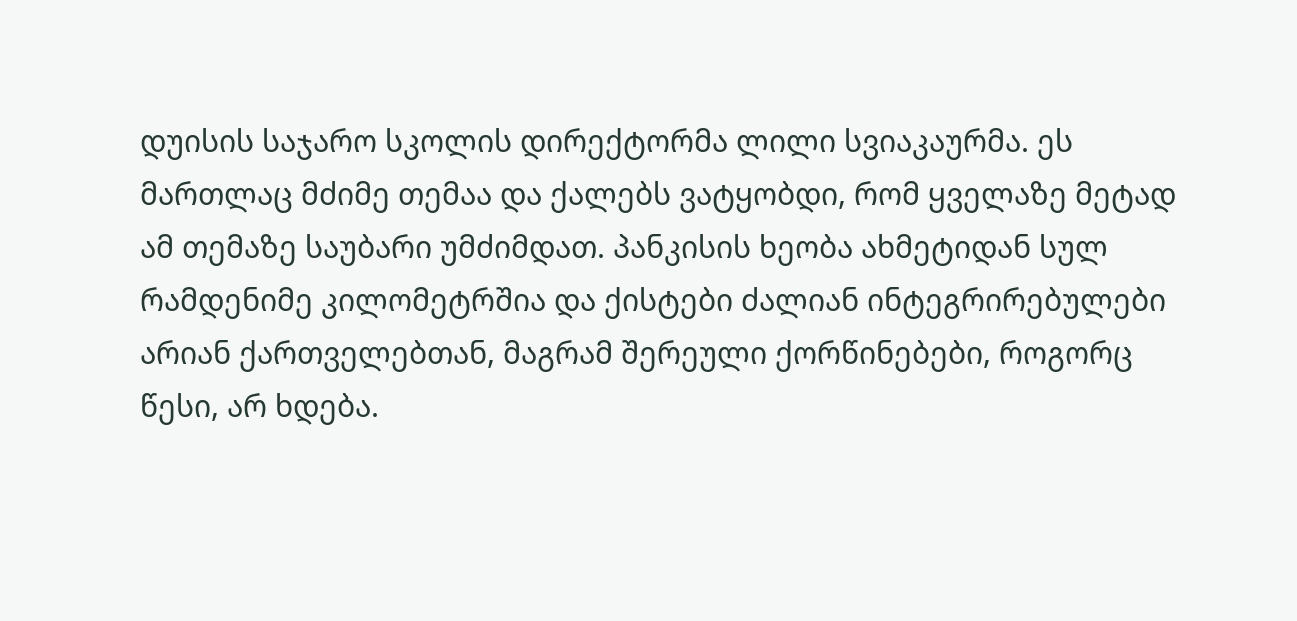დუისის საჯარო სკოლის დირექტორმა ლილი სვიაკაურმა. ეს მართლაც მძიმე თემაა და ქალებს ვატყობდი, რომ ყველაზე მეტად ამ თემაზე საუბარი უმძიმდათ. პანკისის ხეობა ახმეტიდან სულ რამდენიმე კილომეტრშია და ქისტები ძალიან ინტეგრირებულები არიან ქართველებთან, მაგრამ შერეული ქორწინებები, როგორც წესი, არ ხდება.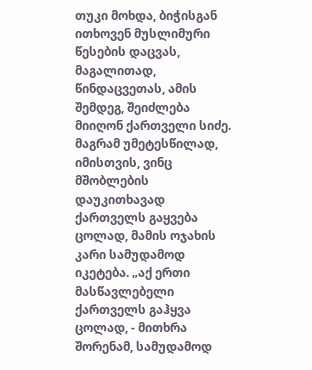თუკი მოხდა, ბიჭისგან ითხოვენ მუსლიმური წესების დაცვას, მაგალითად, წინდაცვეთას, ამის შემდეგ, შეიძლება მიიღონ ქართველი სიძე. მაგრამ უმეტესწილად, იმისთვის, ვინც მშობლების დაუკითხავად ქართველს გაყვება ცოლად, მამის ოჯახის კარი სამუდამოდ იკეტება. „აქ ერთი მასწავლებელი ქართველს გაჰყვა ცოლად, - მითხრა შორენამ, სამუდამოდ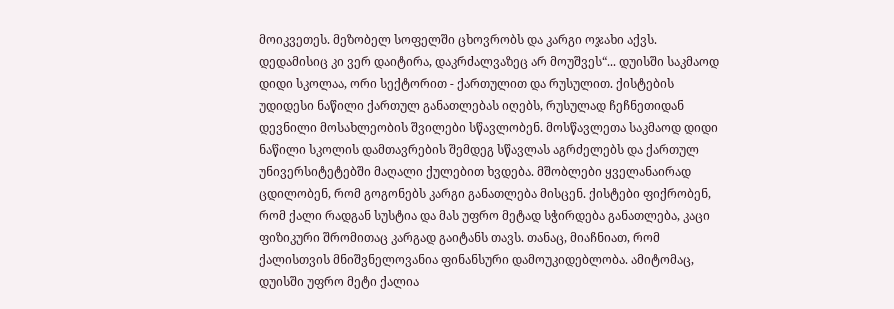მოიკვეთეს. მეზობელ სოფელში ცხოვრობს და კარგი ოჯახი აქვს. დედამისიც კი ვერ დაიტირა, დაკრძალვაზეც არ მოუშვეს“... დუისში საკმაოდ დიდი სკოლაა, ორი სექტორით - ქართულით და რუსულით. ქისტების უდიდესი ნაწილი ქართულ განათლებას იღებს, რუსულად ჩეჩნეთიდან დევნილი მოსახლეობის შვილები სწავლობენ. მოსწავლეთა საკმაოდ დიდი ნაწილი სკოლის დამთავრების შემდეგ სწავლას აგრძელებს და ქართულ უნივერსიტეტებში მაღალი ქულებით ხვდება. მშობლები ყველანაირად ცდილობენ, რომ გოგონებს კარგი განათლება მისცენ. ქისტები ფიქრობენ, რომ ქალი რადგან სუსტია და მას უფრო მეტად სჭირდება განათლება, კაცი ფიზიკური შრომითაც კარგად გაიტანს თავს. თანაც, მიაჩნიათ, რომ ქალისთვის მნიშვნელოვანია ფინანსური დამოუკიდებლობა. ამიტომაც, დუისში უფრო მეტი ქალია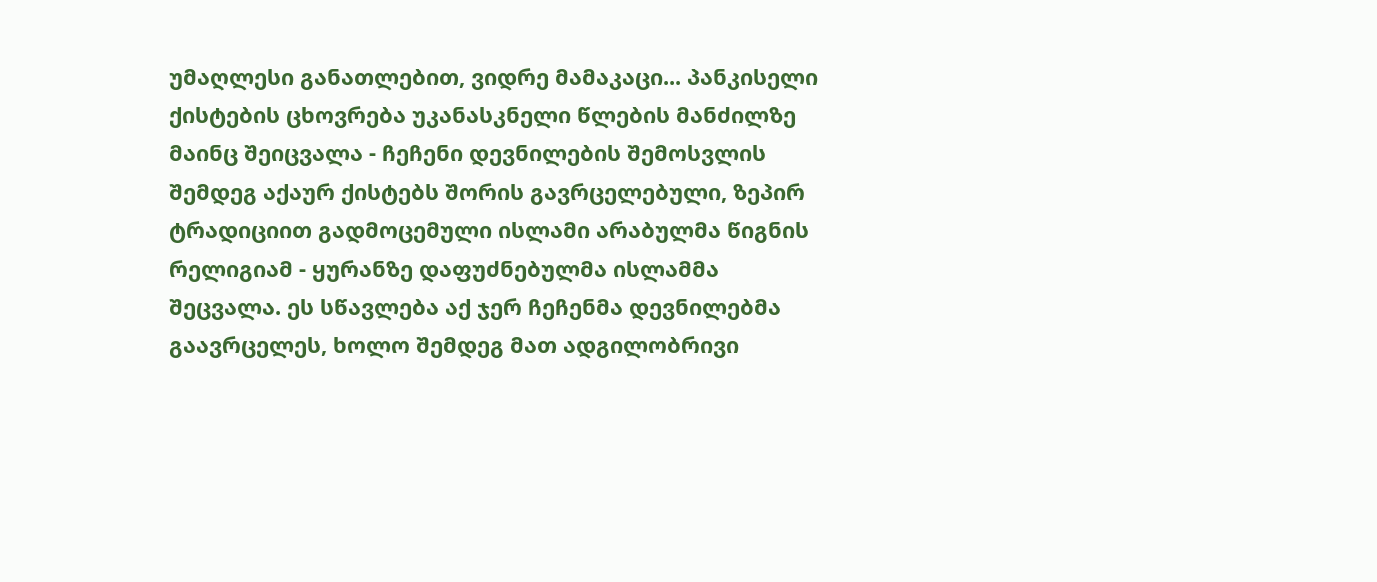უმაღლესი განათლებით, ვიდრე მამაკაცი... პანკისელი ქისტების ცხოვრება უკანასკნელი წლების მანძილზე მაინც შეიცვალა - ჩეჩენი დევნილების შემოსვლის შემდეგ აქაურ ქისტებს შორის გავრცელებული, ზეპირ ტრადიციით გადმოცემული ისლამი არაბულმა წიგნის რელიგიამ - ყურანზე დაფუძნებულმა ისლამმა შეცვალა. ეს სწავლება აქ ჯერ ჩეჩენმა დევნილებმა გაავრცელეს, ხოლო შემდეგ მათ ადგილობრივი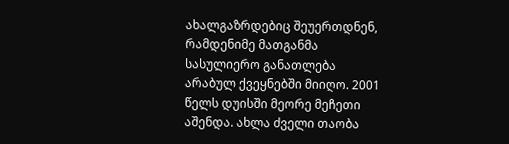ახალგაზრდებიც შეუერთდნენ, რამდენიმე მათგანმა სასულიერო განათლება არაბულ ქვეყნებში მიიღო. 2001 წელს დუისში მეორე მეჩეთი აშენდა. ახლა ძველი თაობა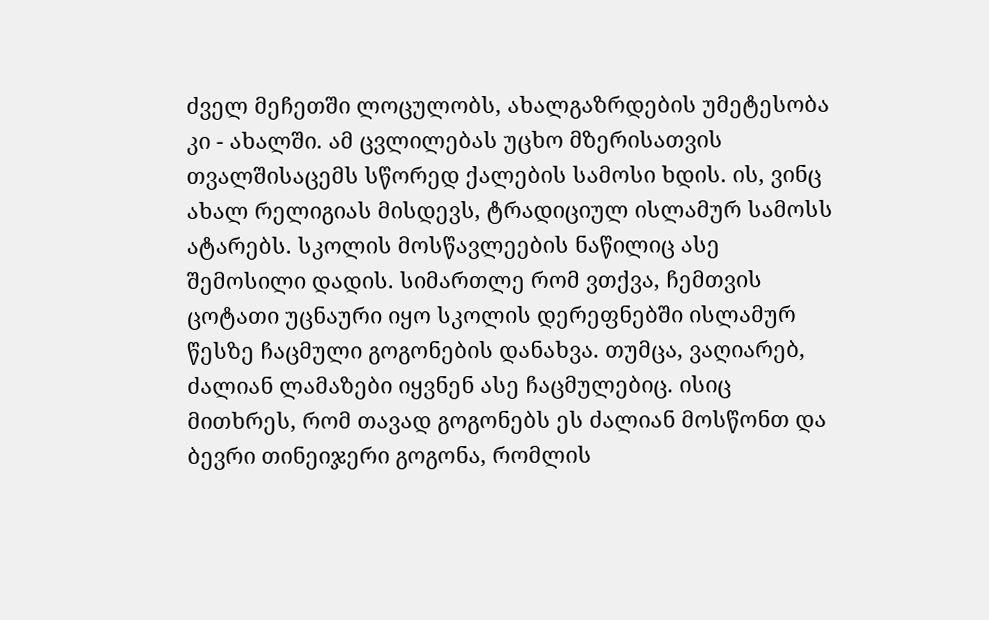ძველ მეჩეთში ლოცულობს, ახალგაზრდების უმეტესობა კი - ახალში. ამ ცვლილებას უცხო მზერისათვის თვალშისაცემს სწორედ ქალების სამოსი ხდის. ის, ვინც ახალ რელიგიას მისდევს, ტრადიციულ ისლამურ სამოსს ატარებს. სკოლის მოსწავლეების ნაწილიც ასე შემოსილი დადის. სიმართლე რომ ვთქვა, ჩემთვის ცოტათი უცნაური იყო სკოლის დერეფნებში ისლამურ წესზე ჩაცმული გოგონების დანახვა. თუმცა, ვაღიარებ, ძალიან ლამაზები იყვნენ ასე ჩაცმულებიც. ისიც მითხრეს, რომ თავად გოგონებს ეს ძალიან მოსწონთ და ბევრი თინეიჯერი გოგონა, რომლის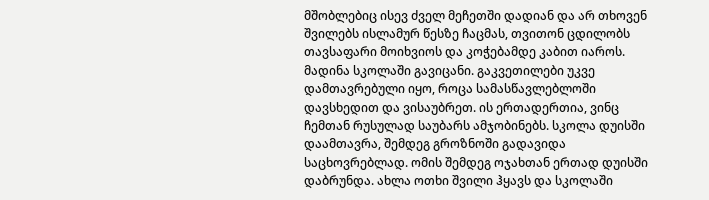მშობლებიც ისევ ძველ მეჩეთში დადიან და არ თხოვენ შვილებს ისლამურ წესზე ჩაცმას, თვითონ ცდილობს თავსაფარი მოიხვიოს და კოჭებამდე კაბით იაროს. მადინა სკოლაში გავიცანი. გაკვეთილები უკვე დამთავრებული იყო, როცა სამასწავლებლოში დავსხედით და ვისაუბრეთ. ის ერთადერთია, ვინც ჩემთან რუსულად საუბარს ამჯობინებს. სკოლა დუისში დაამთავრა, შემდეგ გროზნოში გადავიდა საცხოვრებლად. ომის შემდეგ ოჯახთან ერთად დუისში დაბრუნდა. ახლა ოთხი შვილი ჰყავს და სკოლაში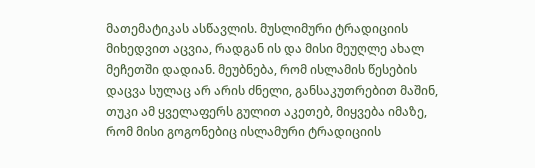მათემატიკას ასწავლის. მუსლიმური ტრადიციის მიხედვით აცვია, რადგან ის და მისი მეუღლე ახალ მეჩეთში დადიან. მეუბნება, რომ ისლამის წესების დაცვა სულაც არ არის ძნელი, განსაკუთრებით მაშინ, თუკი ამ ყველაფერს გულით აკეთებ, მიყვება იმაზე, რომ მისი გოგონებიც ისლამური ტრადიციის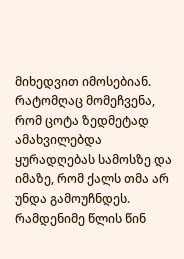მიხედვით იმოსებიან. რატომღაც მომეჩვენა, რომ ცოტა ზედმეტად ამახვილებდა ყურადღებას სამოსზე და იმაზე, რომ ქალს თმა არ უნდა გამოუჩნდეს. რამდენიმე წლის წინ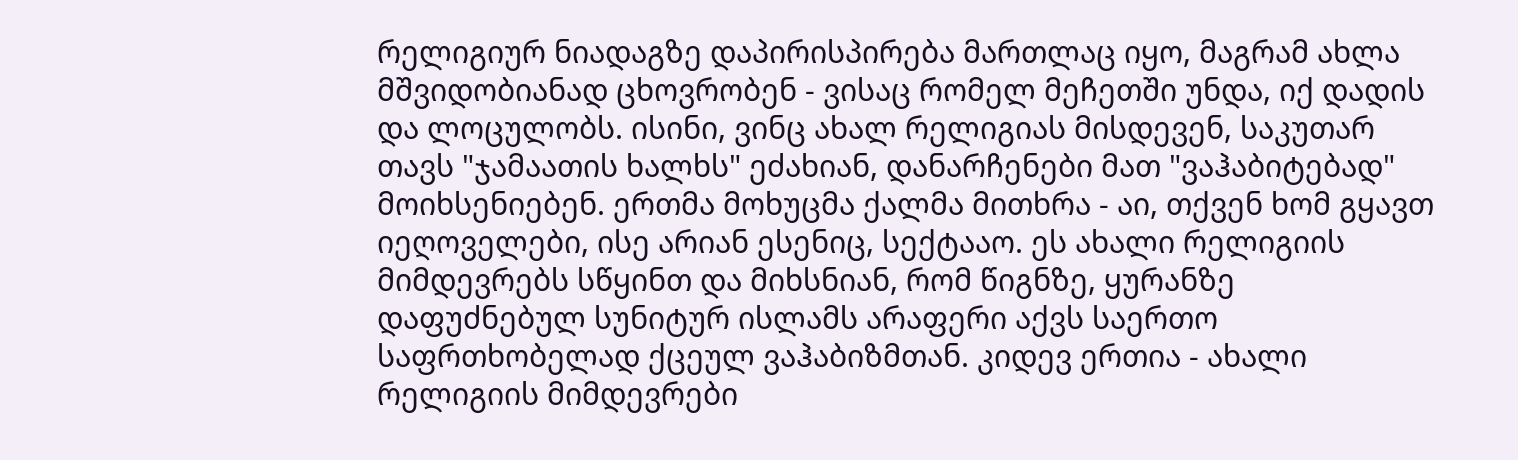რელიგიურ ნიადაგზე დაპირისპირება მართლაც იყო, მაგრამ ახლა მშვიდობიანად ცხოვრობენ - ვისაც რომელ მეჩეთში უნდა, იქ დადის და ლოცულობს. ისინი, ვინც ახალ რელიგიას მისდევენ, საკუთარ თავს "ჯამაათის ხალხს" ეძახიან, დანარჩენები მათ "ვაჰაბიტებად" მოიხსენიებენ. ერთმა მოხუცმა ქალმა მითხრა - აი, თქვენ ხომ გყავთ იეღოველები, ისე არიან ესენიც, სექტააო. ეს ახალი რელიგიის მიმდევრებს სწყინთ და მიხსნიან, რომ წიგნზე, ყურანზე დაფუძნებულ სუნიტურ ისლამს არაფერი აქვს საერთო საფრთხობელად ქცეულ ვაჰაბიზმთან. კიდევ ერთია - ახალი რელიგიის მიმდევრები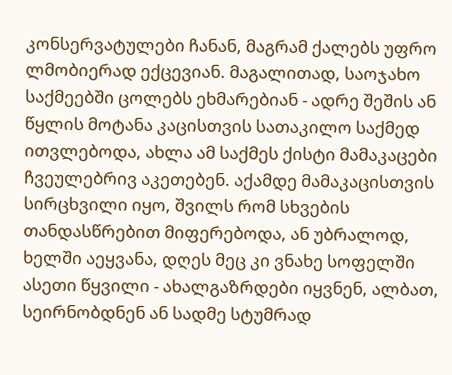კონსერვატულები ჩანან, მაგრამ ქალებს უფრო ლმობიერად ექცევიან. მაგალითად, საოჯახო საქმეებში ცოლებს ეხმარებიან - ადრე შეშის ან წყლის მოტანა კაცისთვის სათაკილო საქმედ ითვლებოდა, ახლა ამ საქმეს ქისტი მამაკაცები ჩვეულებრივ აკეთებენ. აქამდე მამაკაცისთვის სირცხვილი იყო, შვილს რომ სხვების თანდასწრებით მიფერებოდა, ან უბრალოდ, ხელში აეყვანა, დღეს მეც კი ვნახე სოფელში ასეთი წყვილი - ახალგაზრდები იყვნენ, ალბათ, სეირნობდნენ ან სადმე სტუმრად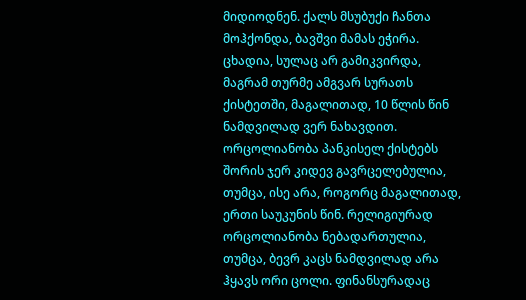მიდიოდნენ. ქალს მსუბუქი ჩანთა მოჰქონდა, ბავშვი მამას ეჭირა. ცხადია, სულაც არ გამიკვირდა, მაგრამ თურმე ამგვარ სურათს ქისტეთში, მაგალითად, 10 წლის წინ ნამდვილად ვერ ნახავდით. ორცოლიანობა პანკისელ ქისტებს შორის ჯერ კიდევ გავრცელებულია, თუმცა, ისე არა, როგორც მაგალითად, ერთი საუკუნის წინ. რელიგიურად ორცოლიანობა ნებადართულია, თუმცა, ბევრ კაცს ნამდვილად არა ჰყავს ორი ცოლი. ფინანსურადაც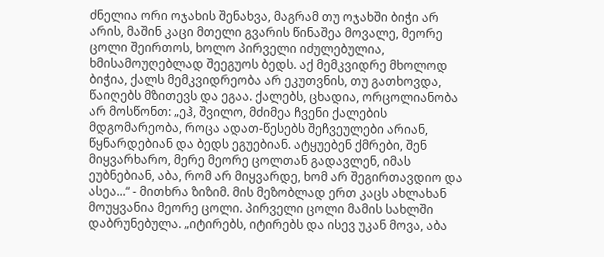ძნელია ორი ოჯახის შენახვა, მაგრამ თუ ოჯახში ბიჭი არ არის, მაშინ კაცი მთელი გვარის წინაშეა მოვალე, მეორე ცოლი შეირთოს, ხოლო პირველი იძულებულია, ხმისამოუღებლად შეეგუოს ბედს. აქ მემკვიდრე მხოლოდ ბიჭია, ქალს მემკვიდრეობა არ ეკუთვნის, თუ გათხოვდა, წაიღებს მზითევს და ეგაა. ქალებს, ცხადია, ორცოლიანობა არ მოსწონთ: „ეჰ, შვილო, მძიმეა ჩვენი ქალების მდგომარეობა, როცა ადათ-წესებს შეჩვეულები არიან, წყნარდებიან და ბედს ეგუებიან. ატყუებენ ქმრები, შენ მიყვარხარო, მერე მეორე ცოლთან გადავლენ, იმას ეუბნებიან, აბა, რომ არ მიყვარდე, ხომ არ შეგირთავდიო და ასეა...“ - მითხრა ზიზიმ. მის მეზობლად ერთ კაცს ახლახან მოუყვანია მეორე ცოლი. პირველი ცოლი მამის სახლში დაბრუნებულა. „იტირებს, იტირებს და ისევ უკან მოვა, აბა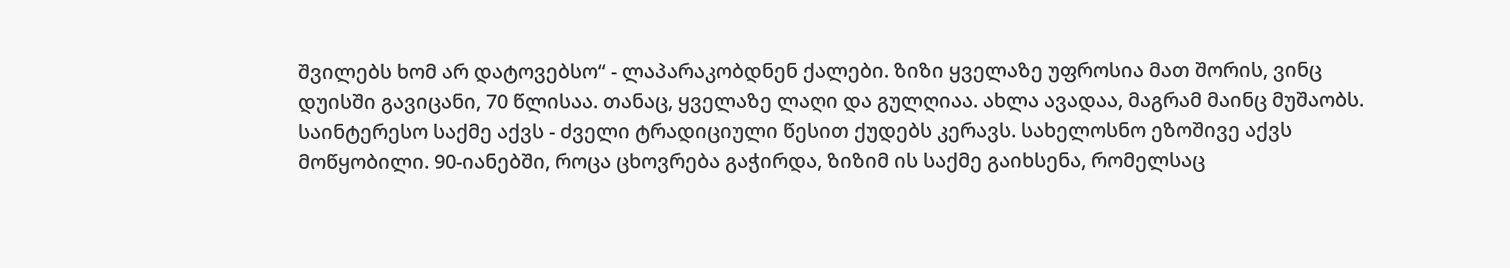შვილებს ხომ არ დატოვებსო“ - ლაპარაკობდნენ ქალები. ზიზი ყველაზე უფროსია მათ შორის, ვინც დუისში გავიცანი, 70 წლისაა. თანაც, ყველაზე ლაღი და გულღიაა. ახლა ავადაა, მაგრამ მაინც მუშაობს. საინტერესო საქმე აქვს - ძველი ტრადიციული წესით ქუდებს კერავს. სახელოსნო ეზოშივე აქვს მოწყობილი. 90-იანებში, როცა ცხოვრება გაჭირდა, ზიზიმ ის საქმე გაიხსენა, რომელსაც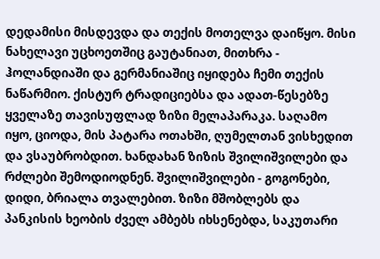დედამისი მისდევდა და თექის მოთელვა დაიწყო. მისი ნახელავი უცხოეთშიც გაუტანიათ, მითხრა - ჰოლანდიაში და გერმანიაშიც იყიდება ჩემი თექის ნაწარმიო. ქისტურ ტრადიციებსა და ადათ-წესებზე ყველაზე თავისუფლად ზიზი მელაპარაკა. საღამო იყო, ციოდა, მის პატარა ოთახში, ღუმელთან ვისხედით და ვსაუბრობდით. ხანდახან ზიზის შვილიშვილები და რძლები შემოდიოდნენ. შვილიშვილები - გოგონები, დიდი, ბრიალა თვალებით. ზიზი მშობლებს და პანკისის ხეობის ძველ ამბებს იხსენებდა, საკუთარი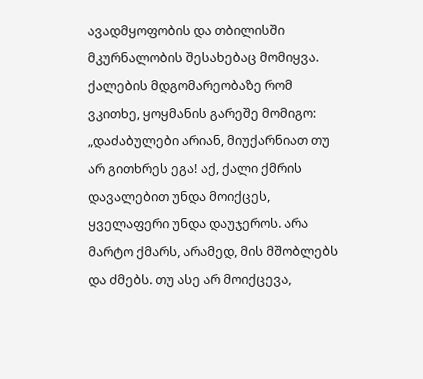ავადმყოფობის და თბილისში მკურნალობის შესახებაც მომიყვა. ქალების მდგომარეობაზე რომ ვკითხე, ყოყმანის გარეშე მომიგო: „დაძაბულები არიან, მიუქარნიათ თუ არ გითხრეს ეგა! აქ, ქალი ქმრის დავალებით უნდა მოიქცეს, ყველაფერი უნდა დაუჯეროს. არა მარტო ქმარს, არამედ, მის მშობლებს და ძმებს. თუ ასე არ მოიქცევა,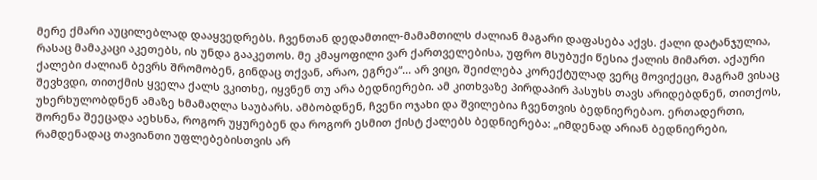მერე ქმარი აუცილებლად დააყვედრებს. ჩვენთან დედამთილ-მამამთილს ძალიან მაგარი დაფასება აქვს. ქალი დატანჯულია, რასაც მამაკაცი აკეთებს, ის უნდა გააკეთოს. მე კმაყოფილი ვარ ქართველებისა, უფრო მსუბუქი წესია ქალის მიმართ. აქაური ქალები ძალიან ბევრს შრომობენ, გინდაც თქვან, არაო, ეგრეა“... არ ვიცი, შეიძლება კორექტულად ვერც მოვიქეცი, მაგრამ ვისაც შევხვდი, თითქმის ყველა ქალს ვკითხე, იყვნენ თუ არა ბედნიერები. ამ კითხვაზე პირდაპირ პასუხს თავს არიდებდნენ, თითქოს, უხერხულობდნენ ამაზე ხმამაღლა საუბარს. ამბობდნენ, ჩვენი ოჯახი და შვილებია ჩვენთვის ბედნიერებაო. ერთადერთი, შორენა შეეცადა აეხსნა, როგორ უყურებენ და როგორ ესმით ქისტ ქალებს ბედნიერება: „იმდენად არიან ბედნიერები, რამდენადაც თავიანთი უფლებებისთვის არ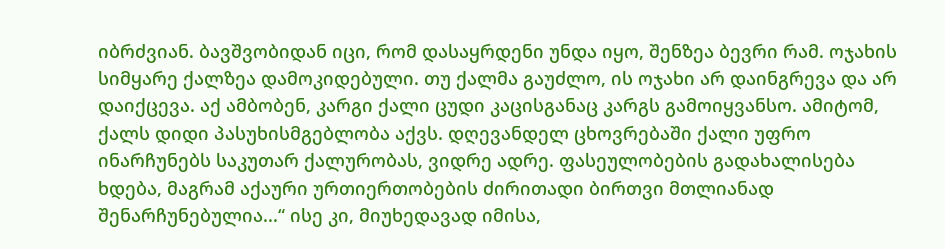იბრძვიან. ბავშვობიდან იცი, რომ დასაყრდენი უნდა იყო, შენზეა ბევრი რამ. ოჯახის სიმყარე ქალზეა დამოკიდებული. თუ ქალმა გაუძლო, ის ოჯახი არ დაინგრევა და არ დაიქცევა. აქ ამბობენ, კარგი ქალი ცუდი კაცისგანაც კარგს გამოიყვანსო. ამიტომ, ქალს დიდი პასუხისმგებლობა აქვს. დღევანდელ ცხოვრებაში ქალი უფრო ინარჩუნებს საკუთარ ქალურობას, ვიდრე ადრე. ფასეულობების გადახალისება ხდება, მაგრამ აქაური ურთიერთობების ძირითადი ბირთვი მთლიანად შენარჩუნებულია...“ ისე კი, მიუხედავად იმისა,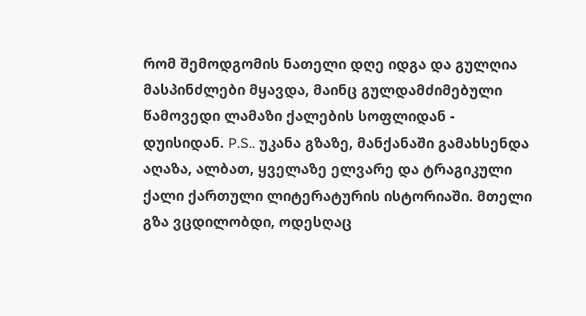რომ შემოდგომის ნათელი დღე იდგა და გულღია მასპინძლები მყავდა, მაინც გულდამძიმებული წამოვედი ლამაზი ქალების სოფლიდან - დუისიდან. P.S.. უკანა გზაზე, მანქანაში გამახსენდა აღაზა, ალბათ, ყველაზე ელვარე და ტრაგიკული ქალი ქართული ლიტერატურის ისტორიაში. მთელი გზა ვცდილობდი, ოდესღაც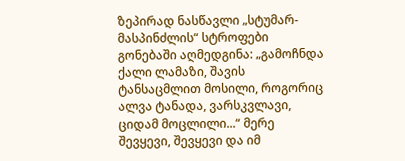ზეპირად ნასწავლი „სტუმარ-მასპინძლის“ სტროფები გონებაში აღმედგინა: „გამოჩნდა ქალი ლამაზი, შავის ტანსაცმლით მოსილი, როგორიც ალვა ტანადა, ვარსკვლავი, ციდამ მოცლილი...“ მერე შევყევი, შევყევი და იმ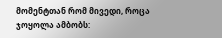მომენტთან რომ მივედი, როცა ჯოყოლა ამბობს: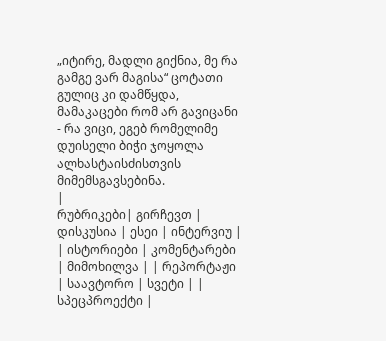„იტირე, მადლი გიქნია, მე რა გამგე ვარ მაგისა“ ცოტათი გულიც კი დამწყდა, მამაკაცები რომ არ გავიცანი - რა ვიცი, ეგებ რომელიმე დუისელი ბიჭი ჯოყოლა ალხასტაისძისთვის მიმემსგავსებინა.
|
რუბრიკები| გირჩევთ | დისკუსია | ესეი | ინტერვიუ | | ისტორიები | კომენტარები | მიმოხილვა | | რეპორტაჟი | საავტორო | სვეტი | | სპეცპროექტი |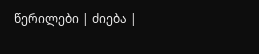წერილები | ძიება |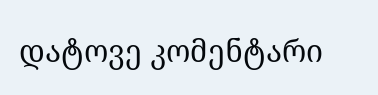დატოვე კომენტარი